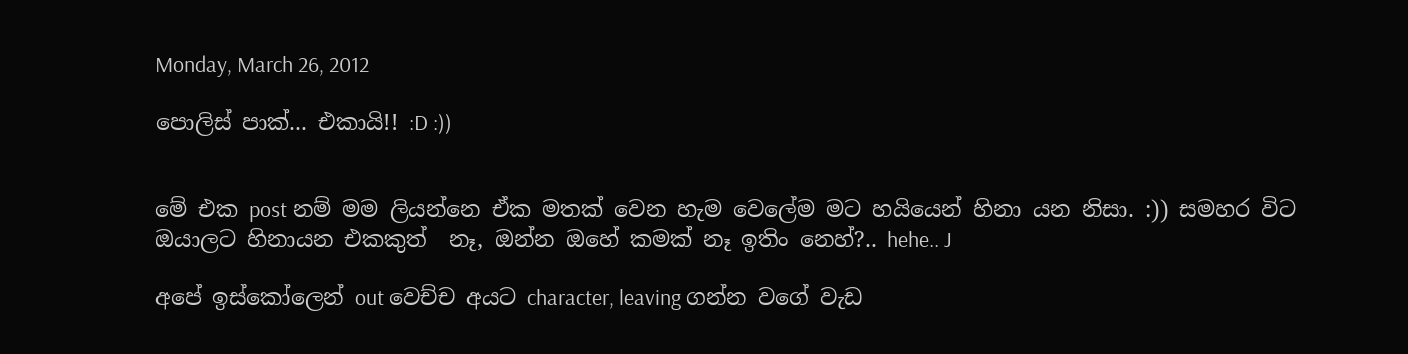Monday, March 26, 2012

පොලිස් පාක්... එකායි!! :D :))


මේ එක post නම් මම ලියන්නෙ ඒක මතක් වෙන හැම වෙලේම මට හයියෙන් හිනා යන නිසා. :)) සමහර විට ඔයාලට හිනායන එකකුත්  නෑ, ඔන්න ඔහේ කමක් නෑ ඉතිං නෙහ්?.. hehe.. J

අපේ ඉස්කෝලෙන් out වෙච්ච අයට character, leaving ගන්න වගේ වැඩ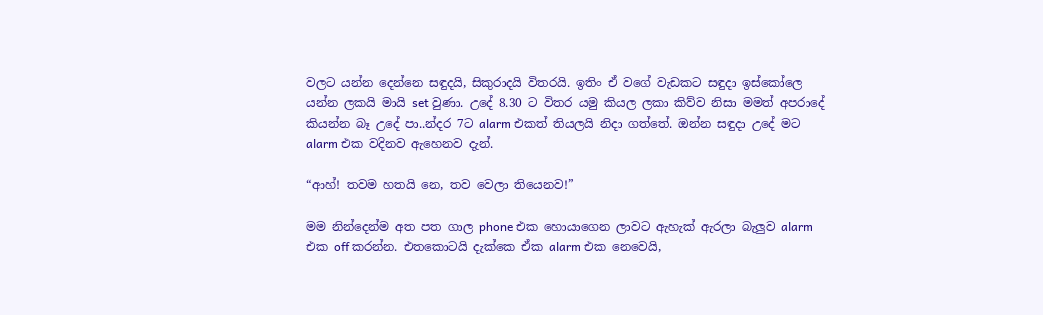වලට යන්න දෙන්නෙ සඳුදයි, සිකුරාදයි විතරයි. ඉතිං ඒ වගේ වැඩකට සඳුදා ඉස්කෝලෙ යන්න ලකයි මායි set වුණා. උදේ 8.30 ට විතර යමු කියල ලකා කිව්ව නිසා මමත් අපරාදේ කියන්න බෑ උදේ පා..න්දර 7ට alarm එකත් තියලයි නිදා ගත්තේ. ඔන්න සඳුදා උදේ මට alarm එක වදිනව ඇහෙනව දැන්.

“ආහ්! තවම හතයි නෙ, තව වෙලා තියෙනව!”

මම නින්දෙන්ම අත පත ගාල phone එක හොයාගෙන ලාවට ඇහැක් ඇරලා බැලුව alarm එක off කරන්න. එතකොටයි දැක්කෙ ඒක alarm එක නෙවෙයි,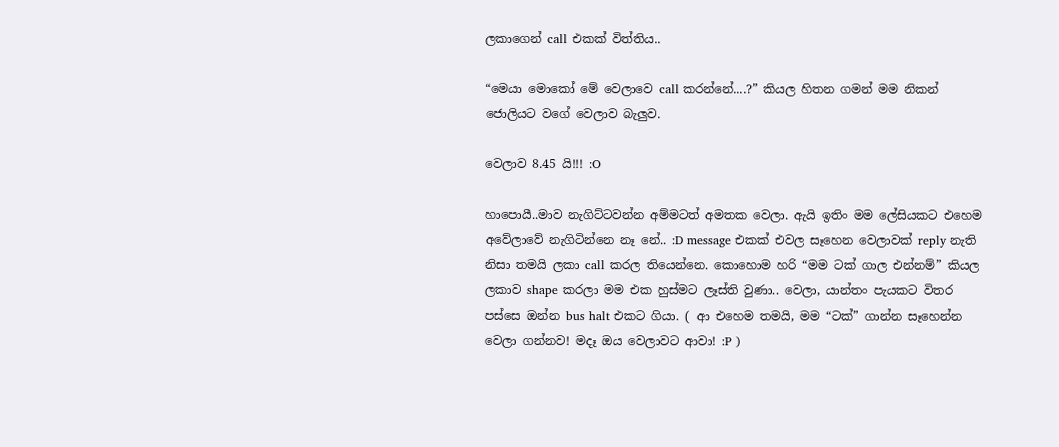ලකාගෙන් call එකක් විත්තිය..

“මෙයා මොකෝ මේ වෙලාවෙ call කරන්නේ....?” කියල හිතන ගමන් මම නිකන් ජොලියට වගේ වෙලාව බැලුව.

වෙලාව 8.45 යි!!! :O

හාපොයී..මාව නැගිට්ටවන්න අම්මටත් අමතක වෙලා. ඇයි ඉතිං මම ලේසියකට එහෙම අවේලාවේ නැගිටින්නෙ නෑ නේ.. :D message එකක් එවල සෑහෙන වෙලාවක් reply නැති නිසා තමයි ලකා call කරල තියෙන්නෙ. කොහොම හරි “මම ටක් ගාල එන්නම්” කියල ලකාව shape කරලා මම එක හුස්මට ලෑස්ති වුණා.. වෙලා, යාන්තං පැයකට විතර පස්සෙ ඔන්‍න‍ bus halt එකට ගියා. ( ආ එහෙම තමයි, මම “ටක්” ගාන්න සෑහෙන්න වෙලා ගන්නව! මදෑ ඔය වෙලාවට ආවා! :P )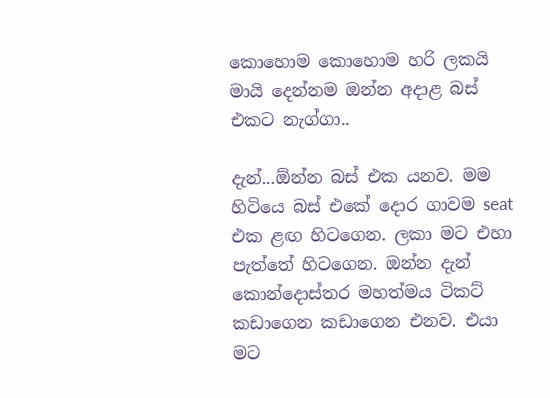කොහොම කොහොම හරි ලකයි මායි දෙන්නම ඔන්න අදාළ බස් එකට නැග්ගා..

දැන්...ඕන්න බස් එක යනව. මම හිටියෙ බස් එකේ දොර ගාවම seat එක ළඟ හිටගෙන. ලකා මට එහා පැත්තේ හිටගෙන. ඔන්න දැන් කොන්දොස්තර මහත්මය ටිකට් කඩාගෙන කඩාගෙන එනව. එයා මට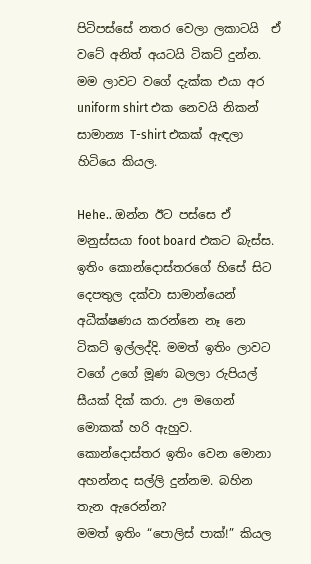පිටිපස්සේ නතර වෙලා ලකාටයි  ඒ වටේ අනිත් අයටයි ටිකට් දුන්න. මම ලාවට වගේ දැක්ක එයා අර uniform shirt එක නෙවයි නිකන් සාමාන්‍ය T-shirt එකක් ඇඳලා හිටියෙ කියල.

Hehe.. ඔන්න ඊට පස්සෙ ඒ මනුස්සයා foot board එකට බැස්ස. ඉතිං කොන්දොස්තරගේ හිසේ සිට දෙපතුල දක්වා සාමාන්යෙන් අධීක්ෂණය කරන්නෙ නෑ නෙ ටිකට් ඉල්ලද්දි. මමත් ඉතිං ලාවට වගේ උගේ මූණ බලලා රුපියල් සීයක් දික් කරා. ඌ මගෙන් මොකක් හරි ඇහුව. කොන්දොස්තර ඉතිං වෙන මොනා අහන්නද සල්ලි දුන්නම. බහින තැන ඇරෙන්න?
මමත් ඉතිං “පොලිස් පාක්!” කියල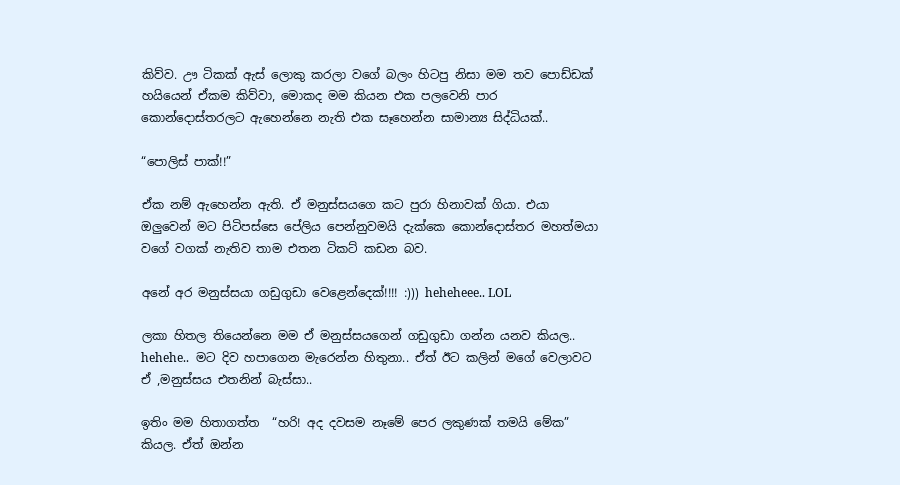කිව්ව. ඌ ටිකක් ඇස් ලොකු කරලා වගේ බලං හිටපු නිසා මම තව පොඩ්ඩක් හයියෙන් ඒකම කිව්වා, මොකද මම කියන එක පලවෙනි පාර කොන්දොස්තරලට ඇහෙන්නෙ නැති එක සෑහෙන්න සාමාන්‍ය සිද්ධියක්..

“පොලිස් පාක්!!”

ඒක නම් ඇහෙන්න ඇති. ඒ මනුස්සයගෙ කට පුරා හිනාවක් ගියා. එයා ඔලුවෙන් මට පිටිපස්සෙ පේලිය පෙන්නුවමයි දැක්කෙ කොන්දොස්තර මහත්මයා වගේ වගක් නැතිව තාම එතන ටිකට් කඩන බව.

අනේ අර මනුස්සයා ගඩුගුඩා වෙළෙන්දෙක්!!!! :))) heheheee.. LOL

ලකා හිතල තියෙන්නෙ මම ඒ මනුස්සයගෙන් ගඩුගුඩා ගන්න යනව කියල.. hehehe..  මට දිව හපාගෙන මැරෙන්න හිතුනා.. ඒත් ඊට කලින් මගේ වෙලාවට ඒ ,මනුස්සය එතනින් බැස්සා..

ඉතිං මම හිතාගත්ත  “හරි! අද දවසම නෑමේ පෙර ලකුණක් තමයි මේක” කියල. ඒත් ඔන්න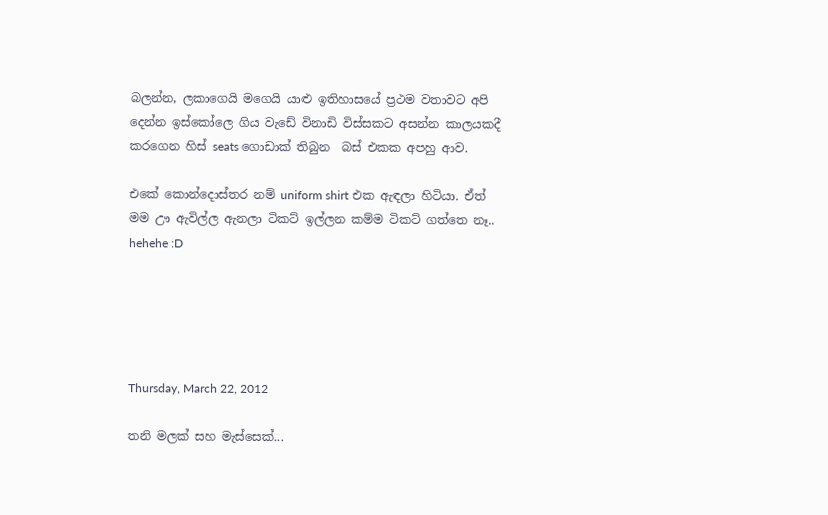බලන්න, ලකාගෙයි මගෙයි යාළු ඉතිහාසයේ ප්‍රථම වතාවට අපි දෙන්න ඉස්කෝලෙ ගිය වැඩේ විනාඩි විස්සකට අසන්න කාලයකදී කරගෙන හිස් seats ගොඩාක් තිබුන  බස් එකක අපහු ආව.

එකේ කොන්දොස්තර නම් uniform shirt එක ඇඳලා හිටියා. ඒත් මම ඌ ඇවිල්ල ඇනලා ටිකට් ඉල්ලන කම්ම ටිකට් ගත්තෙ නෑ.. hehehe :D





Thursday, March 22, 2012

තනි මලක් සහ මැස්සෙක්...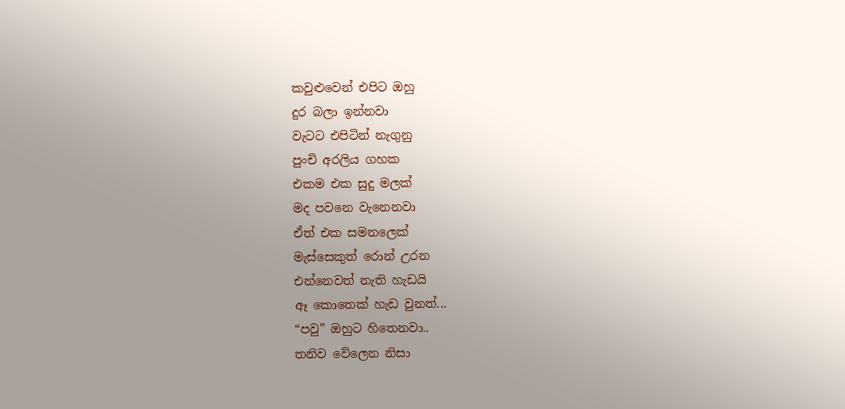කවුළුවෙන් එපිට ඔහු
දුර බලා ඉන්නවා
වැටට එපිටින් නැගුනු
පුංචි අරලිය ගහක
එකම එක සුදු මලක්
මද පවනෙ වැනෙනවා
ඒත් එක සමනලෙක්
මැස්සෙකුත් රොන් උරන
එන්නෙවත් නැති හැඩයි
ඈ කොතෙක් හැඩ වුනත්...
“පවු” ඔහුට හිතෙනවා..
තනිව වේලෙන නිසා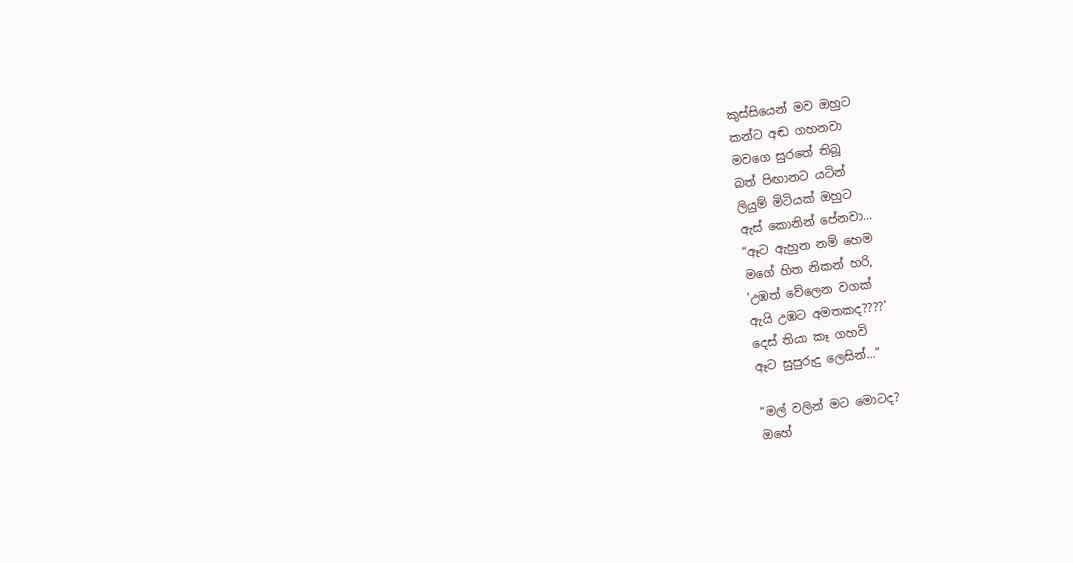කුස්සියෙන් මව ඔහුට
කන්ට අඬ ගහනවා
මවගෙ සුරතේ තිබූ
බත් පිඟානට යටින්
ලියුම් මිටියක් ඔහුට
ඇස් කොනින් පේනවා...
“ඈට ඇහුන නම් හෙම
මගේ හිත නිකන් හරි,
‘උඹත් වේලෙන වගක්
ඇයි උඹට අමතකද????’
දෙස් තියා කෑ ගහවි
ඈට සුපුරුදු ලෙසින්...”

“මල් වලින් මට මොටද?
ඔහේ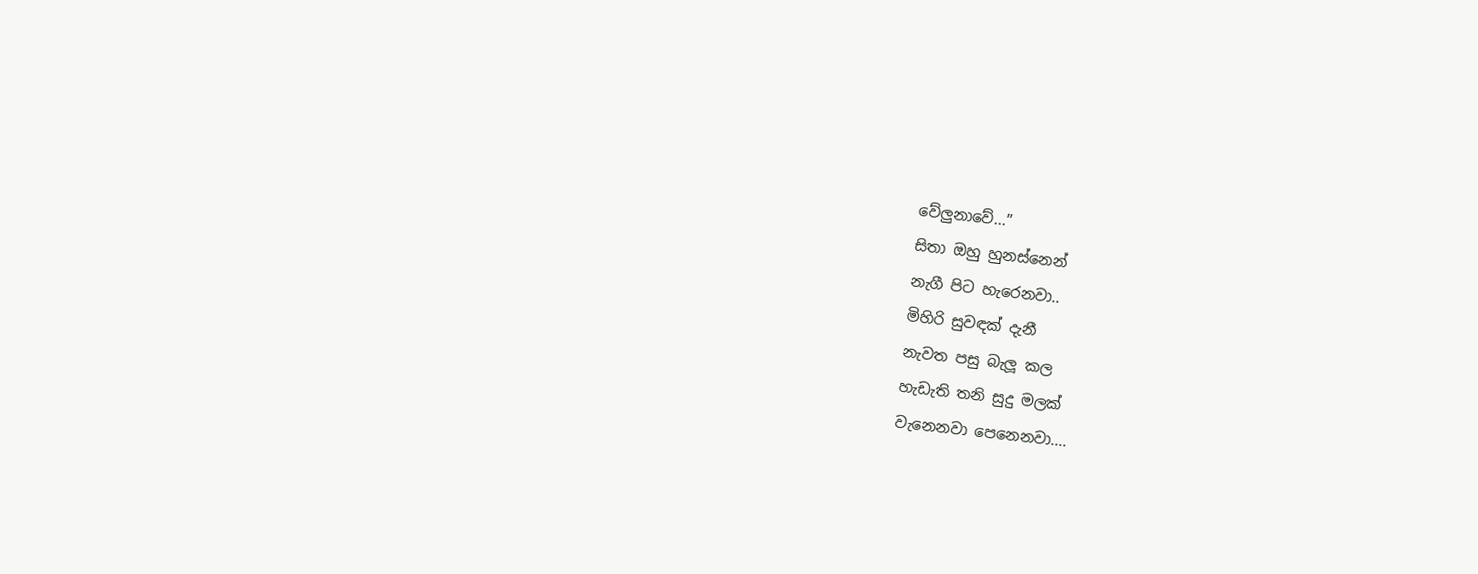වේලුනාවේ...”
සිතා ඔහු හුනස්නෙන්
නැගී පිට හැරෙනවා..
මිහිරි සුවඳක් දැනී
නැවත පසු බැලූ කල
හැඩැති තනි සුදු මලක්
වැනෙනවා පෙනෙනවා....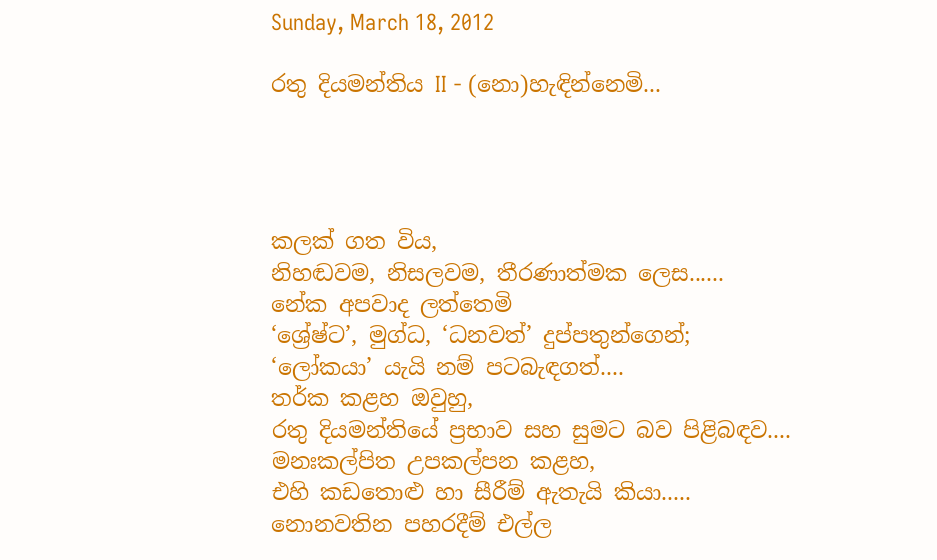Sunday, March 18, 2012

රතු දියමන්තිය II - (නො)හැඳින්නෙමි...




කලක් ගත විය,
නිහඬවම, නිසලවම, තීරණාත්මක ලෙස......
නේක අපවාද ලත්තෙමි
‘ශ්‍රේෂ්ට’, මුග්ධ, ‘ධනවත්’ දුප්පතුන්ගෙන්;
‘ලෝකයා’ යැයි නම් පටබැඳගත්....
තර්ක කළහ ඔවුහු,
රතු දියමන්තියේ ප්‍රභාව සහ සුමට බව පිළිබඳව....
මනඃකල්පිත උපකල්පන කළහ,
එහි කඩතොළු හා සීරීම් ඇතැයි කියා.....
නොනවතින පහරදීම් එල්ල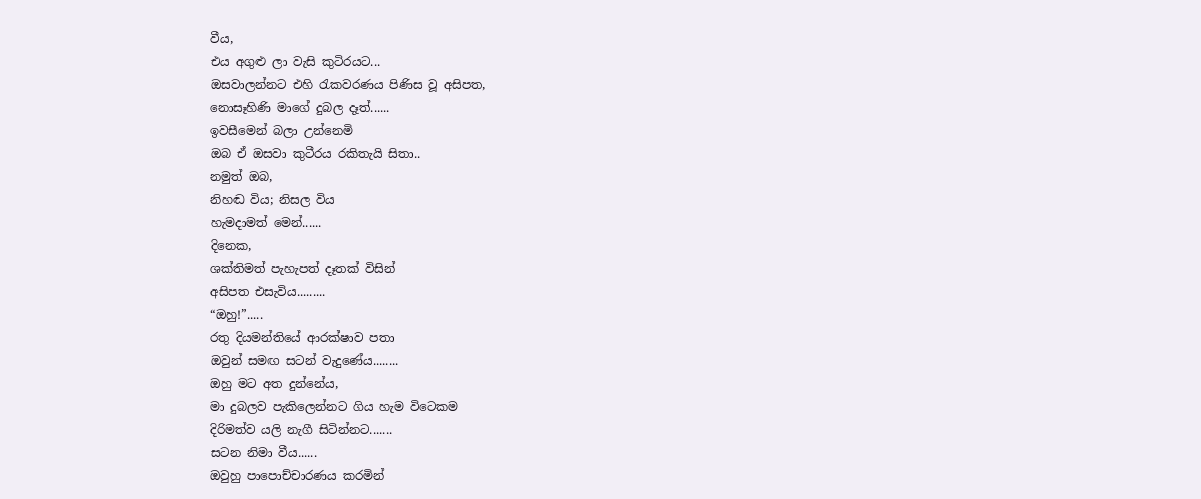වීය,
එය අගුළු ලා වැසි කුටිරයට...
ඔසවාලන්නට එහි රැකවරණය පිණිස වූ අසිපත,
නොසෑහිණි මාගේ දුබල දෑත්......
ඉවසීමෙන් බලා උන්නෙමි
ඔබ ඒ ඔසවා කුටීරය රකිතැයි සිතා..
නමුත් ඔබ,
නිහඬ විය; නිසල විය
හැමදාමත් මෙන්......
දිනෙක,
ශක්තිමත් පැහැපත් දෑතක් විසින්
අසිපත එසැවිය.........
“ඔහු!”.....
රතු දියමන්තියේ ආරක්ෂාව පතා
ඔවුන් සමඟ සටන් වැදුණේය........
ඔහු මට අත දුන්නේය,
මා දුබලව පැකිලෙන්නට ගිය හැම විටෙකම
දිරිමත්ව යලි නැගී සිටින්නට.......
සටන නිමා වීය......
ඔවුහු පාපොච්චාරණය කරමින්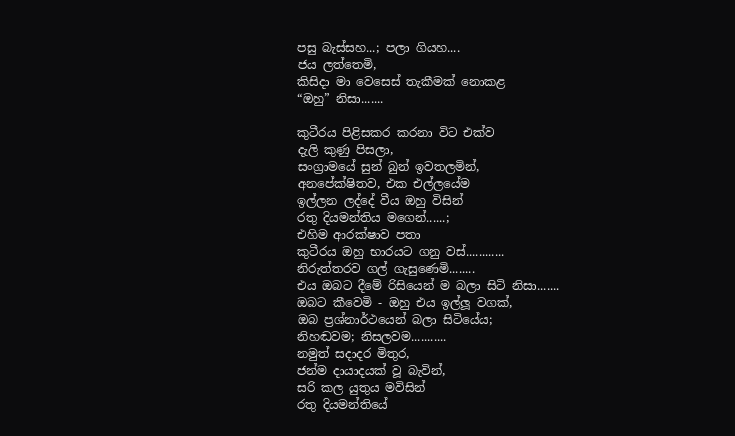පසු බැස්සහ...; පලා ගියහ....
ජය ලත්තෙමි,
කිසිදා මා වෙසෙස් තැකීමක් නොකළ
“ඔහු” නිසා.......

කුටීරය පිළිසකර කරනා විට එක්ව
දැලි කුණු පිසලා,
සංග්‍රාමයේ සුන් බුන් ඉවතලමින්,
අනපේක්ෂිතව, එක එල්ලයේම
ඉල්ලන ලද්දේ වීය ඔහු විසින්
රතු දියමන්තිය මගෙන්......;
එහිම ආරක්ෂාව පතා
කුටීරය ඔහු භාරයට ගනු වස්............
නිරුත්තරව ගල් ගැසුණෙමි........
එය ඔබට දීමේ රිසියෙන් ම බලා සිටි නිසා.......
ඔබට කීවෙමි - ඔහු එය ඉල්ලූ වගක්,
ඔබ ප්‍රශ්නාර්ථයෙන් බලා සිටියේය;
නිහඬවම; නිසලවම...........
නමුත් සදාදර මිතුර,
ජන්ම දායාදයක් වූ බැවින්,
සරි කල යුතුය මවිසින්
රතු දියමන්තියේ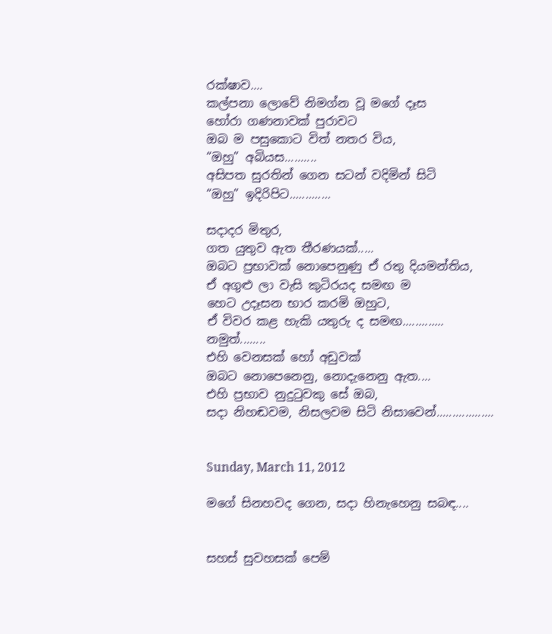රක්ෂාව....
කල්පනා ලොවේ නිමග්න වූ මගේ දෑස
හෝරා ගණනාවක් පුරාවට
ඔබ ම පසුකොට විත් නතර විය,
“ඔහු” අබියස..........
අසිපත සුරතින් ගෙන සටන් වදිමින් සිටි
“ඔහු” ඉදිරිපිට.............

සදාදර මිතුර,
ගත යුතුව ඇත තීරණයක්‌.....
ඔබට ප්‍රභාවක් නොපෙනුණු ඒ රතු දියමන්තිය,
ඒ අගුළු ලා වැසි කුටිරයද සමඟ ම
හෙට උදෑසන භාර කරමි ඔහුට,
ඒ විවර කළ හැකි යතුරු ද සමඟ.............
නමුත්........
එහි වෙනසක් හෝ අඩුවක්
ඔබට නොපෙනෙනු, නොදැනෙනු ඇත....
එහි ප්‍රභාව නුදුටුවකු සේ ඔබ,
සදා නිහඬවම, නිසලවම සිටි නිසාවෙන්..................


Sunday, March 11, 2012

මගේ සිනහවද ගෙන, සදා හිනැහෙනු සබඳ....


සහස් සුවහසක් පෙම්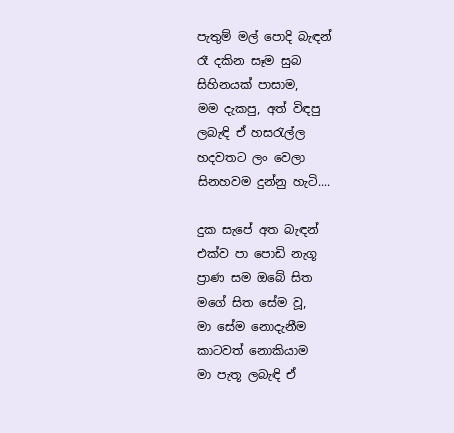පැතුම් මල් පොදි බැඳන්
රෑ දකින සෑම සුබ
සිහිනයක් පාසාම,
මම දැකපු, අත් විඳපු
ලබැඳි ඒ හසරැල්ල
හදවතට ලං වෙලා
සිනහවම දුන්නු හැටි....

දුක සැපේ අත බැඳන්
එක්ව පා පොඩි නැගූ
ප්‍රාණ සම ඔබේ සිත
මගේ සිත සේම වූ,
මා සේම නොදැනීම
කාටවත් නොකියාම
මා පැතූ ලබැඳි ඒ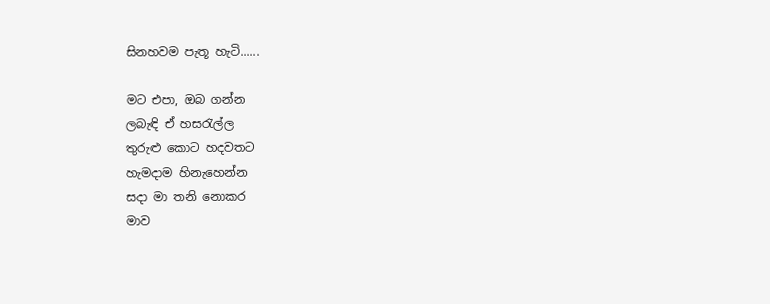සිනහවම පැතූ හැටි......

මට එපා, ඔබ ගන්න
ලබැඳි ඒ හසරැල්ල
තුරුළු කොට හදවතට
හැමදාම හිනැහෙන්න
සදා මා තනි නොකර
මාව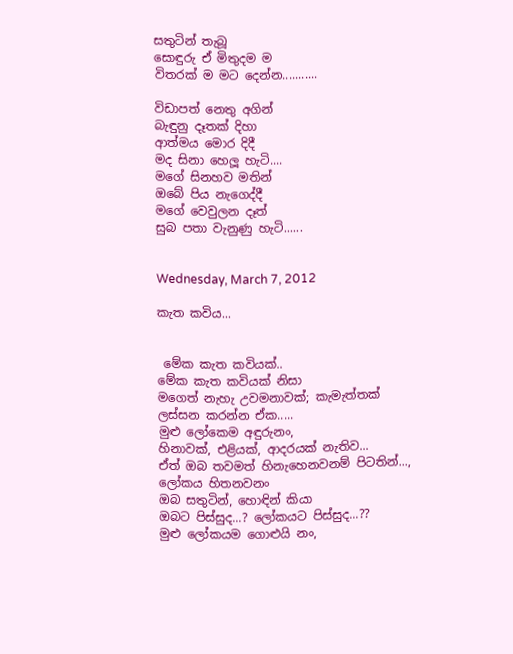සතුටින් තැබූ
සොඳුරු ඒ මිතුදම ම
විතරක් ම මට දෙන්න...........

විඩාපත් නෙතු අගින්
බැඳුනු දෑතක් දිහා
ආත්මය මොර දිදී
මද සිනා හෙලූ හැටි....
මගේ සිනහව මතින්
ඔබේ පිය නැගෙද්දී
මගේ වෙවුලන දෑත්
සුබ පතා වැනුණු හැටි......


Wednesday, March 7, 2012

කැත කවිය...


 මේක කැත කවියක්..
මේක කැත කවියක් නිසා
මගෙත් නැහැ උවමනාවක්; කැමැත්තක්
ලස්සන කරන්න ඒක.....
මුළු ලෝකෙම අඳුරුනං,
හිනාවක්, එළියක්‌, ආදරයක් නැතිව...
ඒත් ඔබ තවමත් හිනැහෙනවනම් පිටතින්...,
ලෝකය හිතනවනං
ඔබ සතුටින්, හොඳින් කියා
ඔබට පිස්සුද...? ලෝකයට පිස්සුද...??
මුළු ලෝකයම ගොළුයි නං,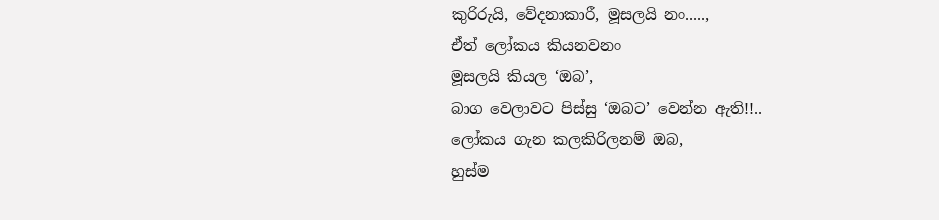කුරිරුයි, වේදනාකාරී, මූසලයි නං.....,
ඒත් ලෝකය කියනවනං
මූසලයි කියල ‘ඔබ’,
බාග වෙලාවට පිස්සු ‘ඔබට’ වෙන්න ඇති!!..
ලෝකය ගැන කලකිරිලනම් ඔබ,
හුස්ම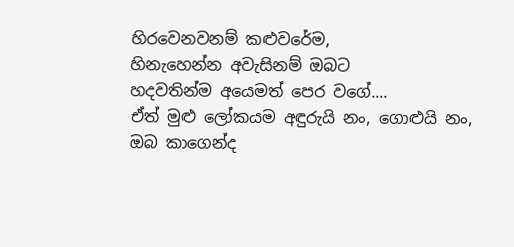හිරවෙනවනම් කළුවරේම,
හිනැහෙන්න අවැසිනම් ඔබට
හදවතින්ම අයෙමත් පෙර වගේ....
ඒත් මුළු ලෝකයම අඳුරුයි නං, ගොළුයි නං,
ඔබ කාගෙන්ද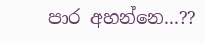පාර අහන්නෙ...??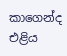කාගෙන්ද එළිය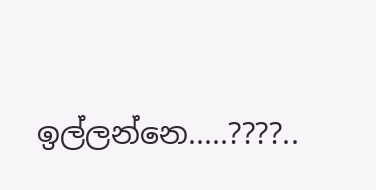ඉල්ලන්නෙ.....????..